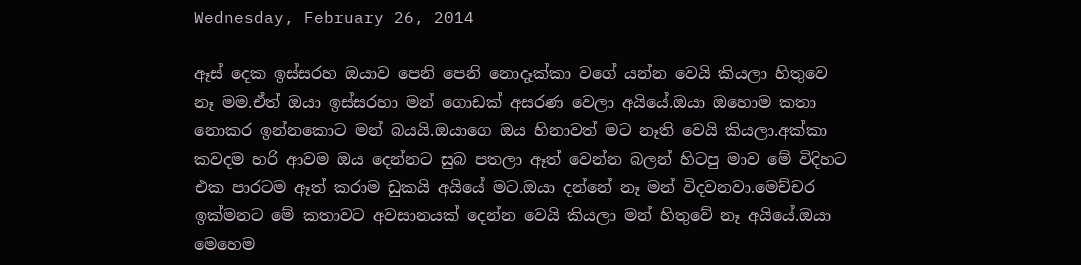Wednesday, February 26, 2014

ඈස් දෙක ඉස්සරහ ඔයාව පෙනි පෙනි නොදෑක්කා වගේ යන්න වෙයි කියලා හිතුවෙ නෑ මම.ඒත් ඔයා ඉස්සරහා මන් ගොඩක් අසරණ වෙලා අයියේ.ඔයා ඔහොම කතා නොකර ඉන්නකොට මන් බයයි.ඔයාගෙ ඔය හිනාවත් මට නෑති වෙයි කියලා.අක්කා කවදම හරි ආවම ඔය දෙන්නට සුබ පතලා ඈත් වෙන්න බලන් හිටපු මාව මේ විදිහට එක පාරටම ඈත් කරාම ඩුකයි අයියේ මට.ඔයා දන්නේ නෑ මන් විදවනවා.මෙච්චර ඉක්මනට මේ කතාවට අවසානයක් දෙන්න වෙයි කියලා මන් හිතුවේ නෑ අයියේ.ඔයා මෙහෙම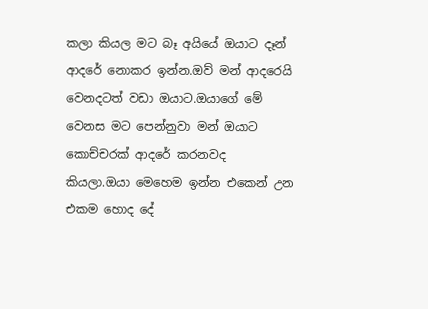කලා කියල මට බෑ අයියේ ඔයාට දෑන් ආදරේ නොකර ඉන්න.ඔව් මන් ආදරෙයි වෙනදටත් වඩා ඔයාට.ඔයාගේ මේ වෙනස මට පෙන්නුවා මන් ඔයාට කොච්චරක් ආදරේ කරනවද කියලා.ඔයා මෙහෙම ඉන්න එකෙන් උන එකම හොද දේ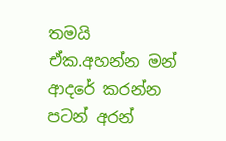තමයි ඒක.අහන්න මන් ආදරේ කරන්න පටන් අරන්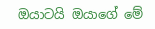ඔයාටයි ඔයාගේ මේ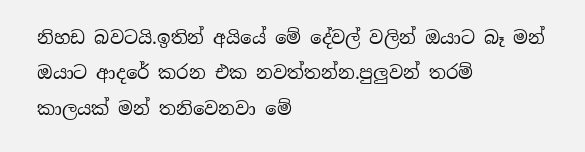නිහඩ බවටයි.ඉතින් අයියේ මේ දේවල් වලින් ඔයාට බෑ මන් ඔයාට ආදරේ කරන එක නවත්තන්න.පුලුවන් තරම් කාලයක් මන් තනිවෙනවා මේ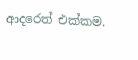ආදරෙත් එක්කම.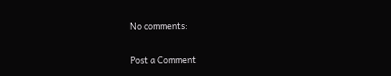No comments:

Post a Comment